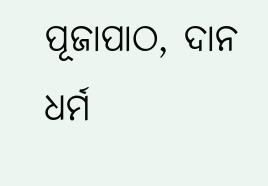ପୂଜାପାଠ, ଦାନ ଧର୍ମ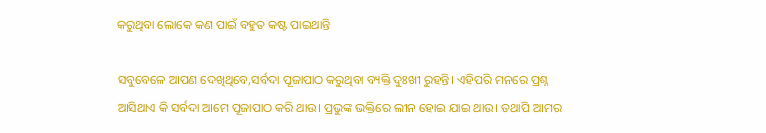କରୁଥିବା ଲୋକେ କଣ ପାଇଁ ବହୁତ କଷ୍ଟ ପାଇଥାନ୍ତି

ସବୁବେଳେ ଆପଣ ଦେଖିଥିବେ,ସର୍ବଦା ପୂଜାପାଠ କରୁଥିବା ବ୍ୟକ୍ତି ଦୁଃଖୀ ରୁହନ୍ତି। ଏହିପରି ମନରେ ପ୍ରଶ୍ନ ଆସିଥାଏ କି ସର୍ବଦା ଆମେ ପୂଜାପାଠ କରି ଥାଉ। ପ୍ରଭୁଙ୍କ ଭକ୍ତିରେ ଲୀନ ହୋଇ ଯାଇ ଥାଉ। ତଥାପି ଆମର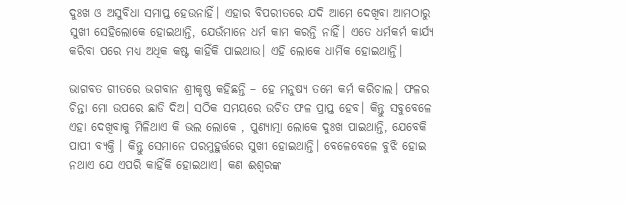ଦୁଃଖ ଓ ଅସୁବିଧା ସମାପ୍ତ ହେଉନାହିଁ। ଏହାର ବିପରୀତରେ ଯଦି ଆମେ ଦେଖିବା ଆମଠାରୁ ସୁଖୀ ସେହିଲୋକେ ହୋଇଥାନ୍ତି, ଯେଉଁମାନେ ଧର୍ମ କାମ କରନ୍ତି ନାହିଁ। ଏତେ ଧର୍ମକର୍ମ କାର୍ଯ୍ୟ କରିବା ପରେ ମଧ୍ୟ ଅଧିକ କଷ୍ଟ କାହିଁକି ପାଇଥାଉ। ଏହି ଲୋକେ ଧାର୍ମିକ ହୋଇଥାନ୍ତି।

ଭାଗବତ ଗୀତରେ ଭଗବାନ ଶ୍ରୀକୃଷ୍ଣ କହିଛନ୍ତି – ହେ ମନୁଷ୍ୟ ତମେ କର୍ମ କରିଚାଲ। ଫଳର ଚିନ୍ତା ମୋ ଉପରେ ଛାଡି ଦିଅ। ସଠିକ ସମୟରେ ଉଚିତ ଫଳ ପ୍ରାପ୍ତ ହେବ। କିନ୍ତୁ ସବୁବେଳେ ଏହା ଦେଖିବାକୁ ମିଳିଥାଏ କି ଭଲ ଲୋକେ , ପୁଣ୍ୟାତ୍ମା ଲୋକେ ଦୁଃଖ ପାଇଥାନ୍ତି, ଯେବେକି ପାପୀ ବ୍ୟକ୍ତି । କିନ୍ତୁ ସେମାନେ ପରମୁହୁର୍ତ୍ତରେ ସୁଖୀ ହୋଇଥାନ୍ତି। ବେଳେବେଳେ ବୁଝି ହୋଇ ନଥାଏ ଯେ ଏପରି କାହିଁକି ହୋଇଥାଏ। କଣ ଈଶ୍ୱରଙ୍କ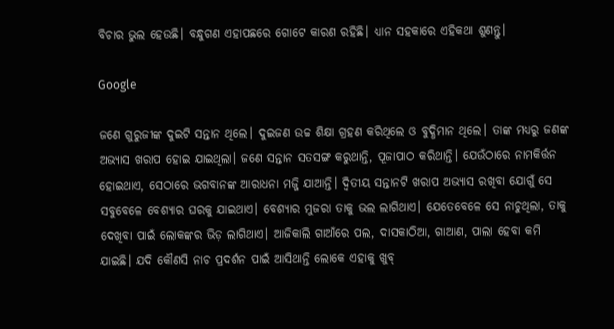ବିଚାର ଭୁଲ ହେଉଛି। ବନ୍ଧୁଗଣ ଏହାପଛରେ ଗୋଟେ କାରଣ ରହିଛି। ଧ୍ୟାନ ସହକାରେ ଏହିକଥା ଶୁଣନ୍ତୁ।

Google

ଜଣେ ଗୁରୁଜୀଙ୍କ ଦୁଇଟି ସନ୍ତାନ ଥିଲେ। ଦୁଇଜଣ ଉଚ୍ଚ ଶିକ୍ଷା ଗ୍ରହଣ କରିଥିଲେ ଓ ବୁଦ୍ଧିମାନ ଥିଲେ। ତାଙ୍କ ମଧ୍ୟରୁ ଜଣଙ୍କ ଅଭ୍ୟାସ ଖରାପ ହୋଇ ଯାଇଥିଲା। ଜଣେ ସନ୍ତାନ ସତସଙ୍ଗ କରୁଥାନ୍ତି, ପୂଜାପାଠ କରିଥାନ୍ତି। ଯେଉଁଠାରେ ନାମକିର୍ତ୍ତନ ହୋଇଥାଏ, ସେଠାରେ ଭଗବାନଙ୍କ ଆରାଧନା ମଜ୍ଜି ଯାଆନ୍ତି। ଦ୍ଵିତୀୟ ସନ୍ତାନଟି ଖରାପ ଅଭ୍ୟାସ ରଖିବା ଯୋଗୁଁ ସେ ସବୁବେଳେ ବେଶ୍ୟାର ଘରକୁ ଯାଇଥାଏ। ବେଶ୍ୟାର ମୁଜରା ତାକୁ ଭଲ ଲାଗିଥାଏ। ଯେତେବେଳେ ସେ ନାଚୁଥିଲା, ତାକୁ ଦେଖିବା ପାଇଁ ଲୋକଙ୍କର ଭିଡ଼ ଲାଗିଥାଏ। ଆଜିକାଲି ଗାଆଁରେ ପଲ, ଦାସକାଠିଆ, ଗାଆଣ, ପାଲା ହେବା କମି ଯାଇଛି। ଯଦି କୌଣସି ନାଚ ପ୍ରଦର୍ଶନ ପାଇଁ ଆସିଥାନ୍ତି ଲୋକେ ଏହାକୁ ଖୁବ୍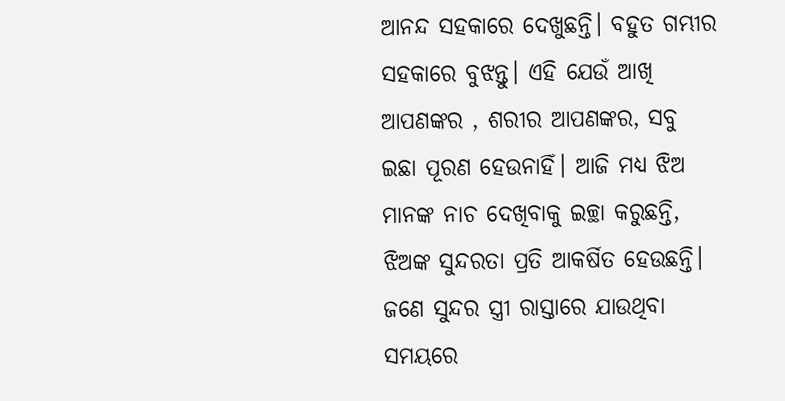ଆନନ୍ଦ ସହକାରେ ଦେଖୁଛନ୍ତି। ବହୁତ ଗମ୍ଭୀର ସହକାରେ ବୁଝନ୍ତୁ। ଏହି ଯେଉଁ ଆଖି ଆପଣଙ୍କର , ଶରୀର ଆପଣଙ୍କର, ସବୁ ଇଛା ପୂରଣ ହେଉନାହିଁ। ଆଜି ମଧ୍ୟ ଝିଅ ମାନଙ୍କ ନାଚ ଦେଖିବାକୁ ଇଚ୍ଛା କରୁଛନ୍ତି, ଝିଅଙ୍କ ସୁନ୍ଦରତା ପ୍ରତି ଆକର୍ଷିତ ହେଉଛନ୍ତି। ଜଣେ ସୁନ୍ଦର ସ୍ତ୍ରୀ ରାସ୍ତାରେ ଯାଉଥିବା ସମୟରେ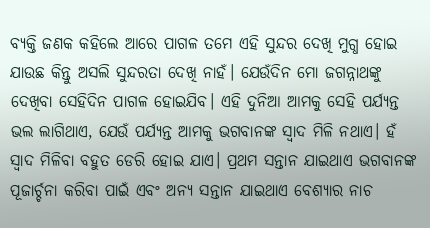ବ୍ୟକ୍ତି ଜଣକ କହିଲେ ଆରେ ପାଗଳ ତମେ ଏହି ସୁନ୍ଦର ଦେଖି ମୁଗ୍ଧ ହୋଇ ଯାଉଛ କିନ୍ତୁ ଅସଲି ସୁନ୍ଦରତା ଦେଖି ନାହଁ। ଯେଉଁଦିନ ମୋ ଜଗନ୍ନାଥଙ୍କୁ ଦେଖିବା ସେହିଦିନ ପାଗଳ ହୋଇଯିବ। ଏହି ଦୁନିଆ ଆମକୁ ସେହି ପର୍ଯ୍ୟନ୍ତ ଭଲ ଲାଗିଥାଏ, ଯେଉଁ ପର୍ଯ୍ୟନ୍ତ ଆମକୁ ଭଗବାନଙ୍କ ସ୍ଵାଦ ମିଳି ନଥାଏ। ହଁ ସ୍ଵାଦ ମିଳିବା ବହୁତ ଡେରି ହୋଇ ଯାଏ। ପ୍ରଥମ ସନ୍ତାନ ଯାଇଥାଏ ଭଗବାନଙ୍କ ପୂଜାର୍ଚ୍ଚନା କରିବା ପାଇଁ ଏବଂ ଅନ୍ୟ ସନ୍ତାନ ଯାଇଥାଏ ବେଶ୍ୟାର ନାଚ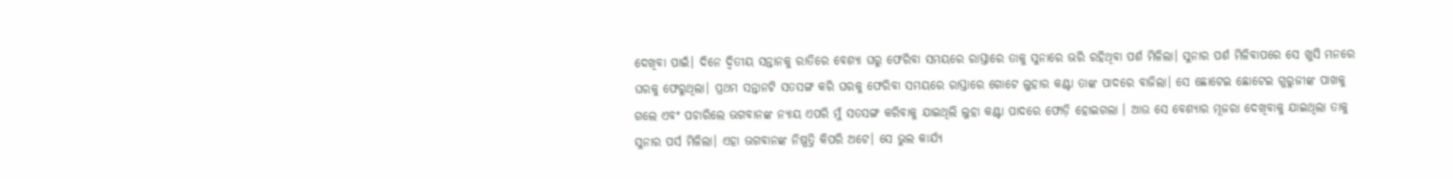ଦେଖିବା ପାଇଁ। ଦିନେ ଦ୍ଵିତୀୟ ସନ୍ତାନକୁ ରାତିରେ ବେଶ୍ୟା ଘରୁ ଫେରିବା ସମୟରେ ରାସ୍ତାରେ ତାକୁ ସୁନାରେ ଭରି ରହିଥିବା ପର୍ଶ ମିଳିଲା। ସୁନାର ପର୍ଶ ମିଳିବାପରେ ସେ ଖୁସି ମନରେ ଘରକୁ ଫେରୁଥିଲା। ପ୍ରଥମ ସନ୍ତାନଟି ସତସଙ୍ଗ କରି ଘରକୁ ଫେରିବା ସମୟରେ ରାସ୍ତାରେ ଗୋଟେ ଲୁହାର କଣ୍ଟା ତାଙ୍କ ପାଦରେ ବାଜିଲା। ସେ ଛୋଟେଇ ଛୋଟେଇ ଗୁରୁଜୀଙ୍କ ପାଖକୁ ଗଲେ ଏବଂ ପଚାରିଲେ ଭଗବାନଙ୍କ ନ୍ୟାୟ ଏପରି ମୁଁ ସତସଙ୍ଗ କରିବାକୁ ଯାଇଥିଲି ଲୁହା କଣ୍ଟା ପାଦରେ ଫୋଡ଼ି ହୋଇଗଲା । ଆଉ ସେ ବେଶ୍ୟାର ମୂଜରା ଦେଖିବାକୁ ଯାଇଥିଲା ତାକୁ ସୁନାର ପର୍ସ ମିଳିଲା। ଏହା ଭଗବାନଙ୍କ ନିଷ୍ପତ୍ତି କିପରି ଅଟେ। ସେ ଭୁଲ କାର୍ଯ୍ୟ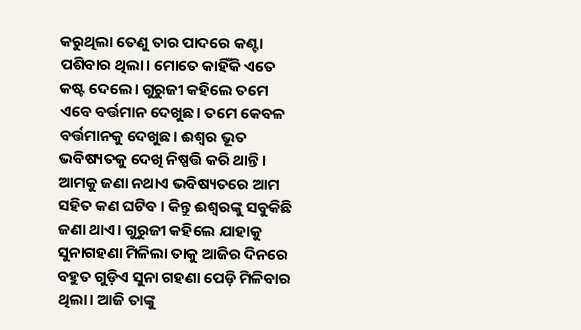କରୁଥିଲା ତେଣୁ ତାର ପାଦରେ କଣ୍ଟା ପଶିବାର ଥିଲା। ମୋତେ କାହିଁକି ଏତେ କଷ୍ଟ ଦେଲେ। ଗୁରୁଜୀ କହିଲେ ତମେ ଏବେ ବର୍ତ୍ତମାନ ଦେଖୁଛ। ତମେ କେବଳ ବର୍ତ୍ତମାନକୁ ଦେଖୁଛ। ଈଶ୍ୱର ଭୂତ ଭବିଷ୍ୟତକୁ ଦେଖି ନିଷ୍ପତ୍ତି କରି ଥାନ୍ତି। ଆମକୁ ଜଣା ନଥାଏ ଭବିଷ୍ୟତରେ ଆମ ସହିତ କଣ ଘଟିବ । କିନ୍ତୁ ଈଶ୍ୱରଙ୍କୁ ସବୁକିଛି ଜଣା ଥାଏ। ଗୁରୁଜୀ କହିଲେ ଯାହାକୁ ସୁନାଗହଣା ମିଳିଲା ତାକୁ ଆଜିର ଦିନରେ ବହୁତ ଗୁଡ଼ିଏ ସୁନା ଗହଣା ପେଡ଼ି ମିଳିବାର ଥିଲା। ଆଜି ତାଙ୍କୁ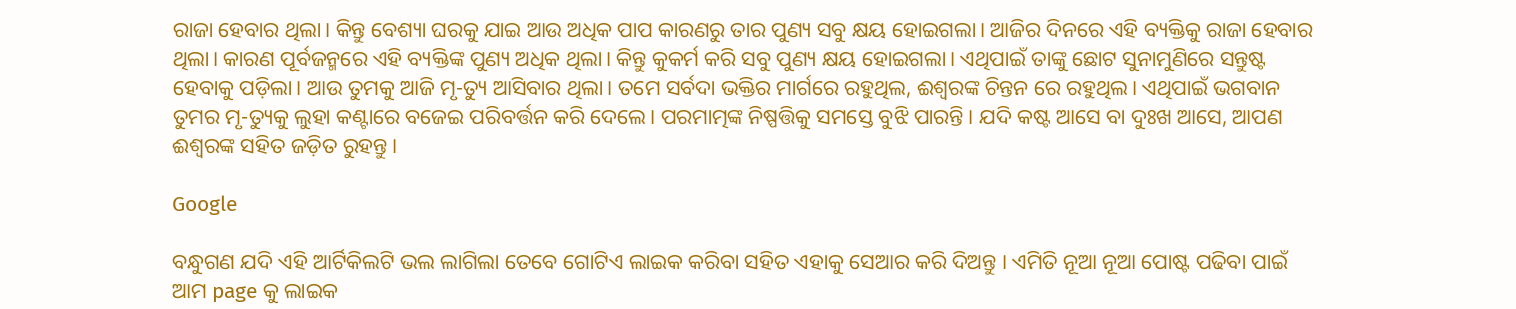ରାଜା ହେବାର ଥିଲା। କିନ୍ତୁ ବେଶ୍ୟା ଘରକୁ ଯାଇ ଆଉ ଅଧିକ ପାପ କାରଣରୁ ତାର ପୁଣ୍ୟ ସବୁ କ୍ଷୟ ହୋଇଗଲା। ଆଜିର ଦିନରେ ଏହି ବ୍ୟକ୍ତିକୁ ରାଜା ହେବାର ଥିଲା। କାରଣ ପୂର୍ବଜନ୍ମରେ ଏହି ବ୍ୟକ୍ତିଙ୍କ ପୁଣ୍ୟ ଅଧିକ ଥିଲା। କିନ୍ତୁ କୁକର୍ମ କରି ସବୁ ପୁଣ୍ୟ କ୍ଷୟ ହୋଇଗଲା। ଏଥିପାଇଁ ତାଙ୍କୁ ଛୋଟ ସୁନାମୁଣିରେ ସନ୍ତୁଷ୍ଟ ହେବାକୁ ପଡ଼ିଲା। ଆଉ ତୁମକୁ ଆଜି ମୃ-ତ୍ୟୁ ଆସିବାର ଥିଲା। ତମେ ସର୍ବଦା ଭକ୍ତିର ମାର୍ଗରେ ରହୁଥିଲ, ଈଶ୍ୱରଙ୍କ ଚିନ୍ତନ ରେ ରହୁଥିଲ। ଏଥିପାଇଁ ଭଗବାନ ତୁମର ମୃ-ତ୍ୟୁକୁ ଲୁହା କଣ୍ଟାରେ ବଜେଇ ପରିବର୍ତ୍ତନ କରି ଦେଲେ। ପରମାତ୍ମଙ୍କ ନିଷ୍ପତ୍ତିକୁ ସମସ୍ତେ ବୁଝି ପାରନ୍ତି। ଯଦି କଷ୍ଟ ଆସେ ବା ଦୁଃଖ ଆସେ, ଆପଣ ଈଶ୍ୱରଙ୍କ ସହିତ ଜଡ଼ିତ ରୁହନ୍ତୁ।

Google

ବନ୍ଧୁଗଣ ଯଦି ଏହି ଆର୍ଟିକିଲଟି ଭଲ ଲାଗିଲା ତେବେ ଗୋଟିଏ ଲାଇକ କରିବା ସହିତ ଏହାକୁ ସେଆର କରି ଦିଅନ୍ତୁ । ଏମିତି ନୂଆ ନୂଆ ପୋଷ୍ଟ ପଢିବା ପାଇଁ ଆମ page କୁ ଲାଇକ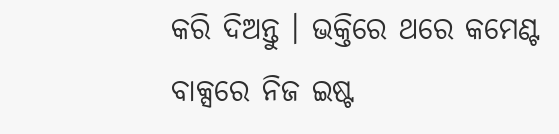କରି ଦିଅନ୍ତୁ । ଭକ୍ତିରେ ଥରେ କମେଣ୍ଟ ବାକ୍ସରେ ନିଜ ଇଷ୍ଟ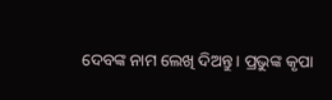ଦେବଙ୍କ ନାମ ଲେଖି ଦିଅନ୍ତୁ । ପ୍ରଭୁଙ୍କ କୃପା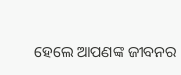ହେଲେ ଆପଣଙ୍କ ଜୀବନର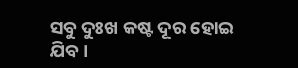ସବୁ ଦୁଃଖ କଷ୍ଟ ଦୂର ହୋଇ ଯିବ ।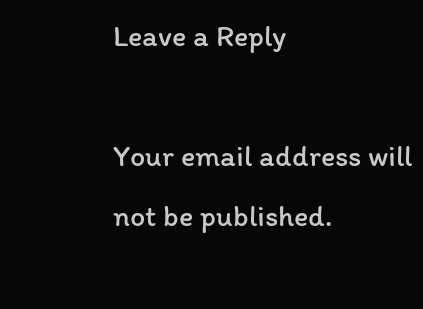Leave a Reply

Your email address will not be published.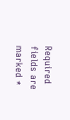Required fields are marked *